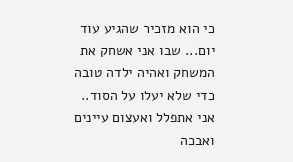כי הוא מזכיר שהגיע עוד יום... שבו אני אשחק את המשחק ואהיה ילדה טובה כדי שלא יעלו על הסוד..
אני אתפלל ואעצום עיינים ואבכה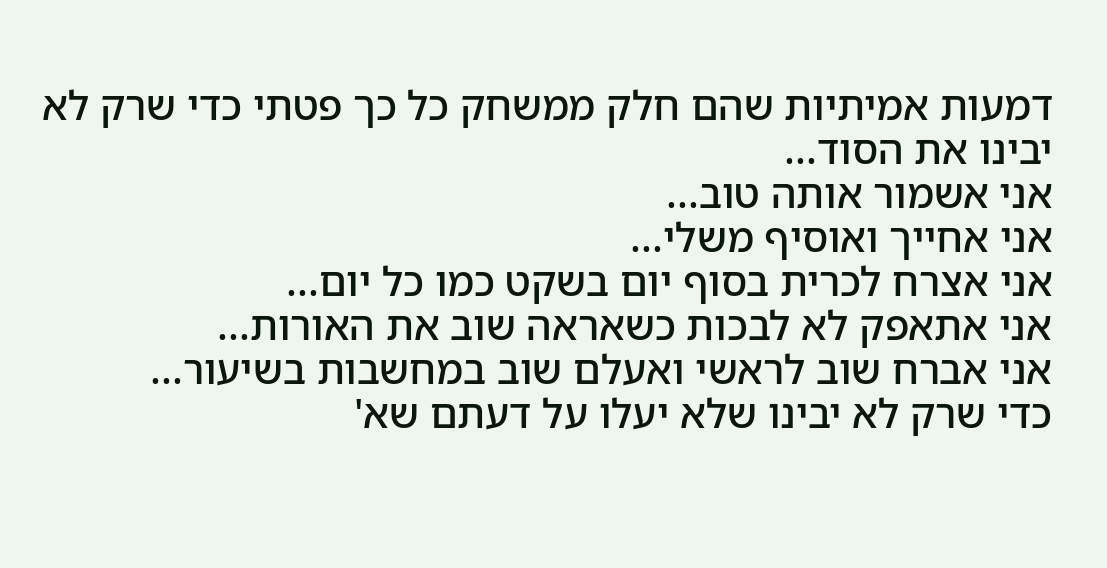דמעות אמיתיות שהם חלק ממשחק כל כך פטתי כדי שרק לא יבינו את הסוד...
אני אשמור אותה טוב...
אני אחייך ואוסיף משלי...
אני אצרח לכרית בסוף יום בשקט כמו כל יום...
אני אתאפק לא לבכות כשאראה שוב את האורות...
אני אברח שוב לראשי ואעלם שוב במחשבות בשיעור...
כדי שרק לא יבינו שלא יעלו על דעתם שא'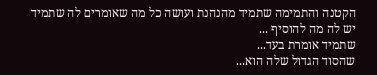הקטנה והתמימה שתמיד מהנהנת ועושה כל מה שאומרים לה שתמיד יש לה מה להוסיף ...
שתמיד אומרת בעד...
שהסוד הגדול שלה הוא...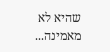שהיא לא מאמינה...